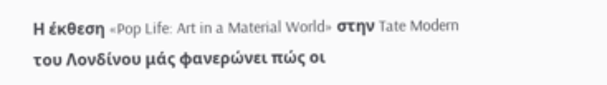Η έκθεση «Pop Life: Art in a Material World» στην Tate Modern του Λονδίνου μάς φανερώνει πώς οι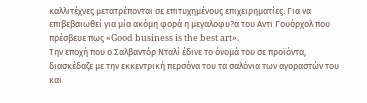καλλιτέχνες μετατρέπονται σε επιτυχημένους επιχειρηματίες. Για να επιβεβαιωθεί για μία ακόμη φορά η μεγαλοφυ?α του Αντι Γουόρχολ που πρέσβευε πως «Good business is the best art».
Την εποχή που ο Σαλβαντόρ Νταλί έδινε το όνομά του σε προϊόντα, διασκέδαζε με την εκκεντρική περσόνα του τα σαλόνια των αγοραστών του και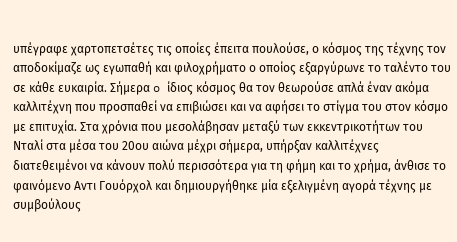υπέγραφε χαρτοπετσέτες τις οποίες έπειτα πουλούσε, ο κόσμος της τέχνης τον αποδοκίμαζε ως εγωπαθή και φιλοχρήματο ο οποίος εξαργύρωνε το ταλέντο του σε κάθε ευκαιρία. Σήμερα o ίδιος κόσμος θα τον θεωρούσε απλά έναν ακόμα καλλιτέχνη που προσπαθεί να επιβιώσει και να αφήσει το στίγμα του στον κόσμο με επιτυχία. Στα χρόνια που μεσολάβησαν μεταξύ των εκκεντρικοτήτων του Νταλί στα μέσα του 20ου αιώνα μέχρι σήμερα, υπήρξαν καλλιτέχνες διατεθειμένοι να κάνουν πολύ περισσότερα για τη φήμη και το χρήμα, άνθισε το φαινόμενο Αντι Γουόρχολ και δημιουργήθηκε μία εξελιγμένη αγορά τέχνης με συμβούλους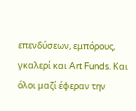επενδύσεων, εμπόρους, γκαλερί και Art Funds. Και όλοι μαζί έφεραν την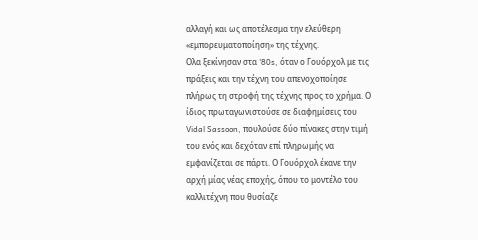αλλαγή και ως αποτέλεσμα την ελεύθερη «εμπορευματοποίηση» της τέχνης.
Oλα ξεκίνησαν στα '80s, όταν ο Γουόρχολ με τις πράξεις και την τέχνη του απενοχοποίησε πλήρως τη στροφή της τέχνης προς το χρήμα. Ο ίδιος πρωταγωνιστούσε σε διαφημίσεις του Vidal Sassoon, πουλούσε δύο πίνακες στην τιμή του ενός και δεχόταν επί πληρωμής να εμφανίζεται σε πάρτι. Ο Γουόρχολ έκανε την αρχή μίας νέας εποχής, όπου το μοντέλο του καλλιτέχνη που θυσίαζε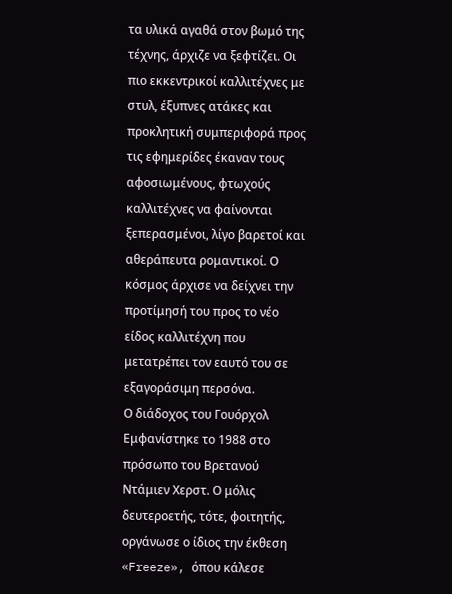τα υλικά αγαθά στον βωμό της τέχνης, άρχιζε να ξεφτίζει. Οι πιο εκκεντρικοί καλλιτέχνες με στυλ, έξυπνες ατάκες και προκλητική συμπεριφορά προς τις εφημερίδες έκαναν τους αφοσιωμένους, φτωχούς καλλιτέχνες να φαίνονται ξεπερασμένοι, λίγο βαρετοί και αθεράπευτα ρομαντικοί. Ο κόσμος άρχισε να δείχνει την προτίμησή του προς το νέο είδος καλλιτέχνη που μετατρέπει τον εαυτό του σε εξαγοράσιμη περσόνα.
Ο διάδοχος του Γουόρχολ
Εμφανίστηκε το 1988 στο πρόσωπο του Βρετανού Ντάμιεν Χερστ. Ο μόλις δευτεροετής, τότε, φοιτητής, οργάνωσε ο ίδιος την έκθεση «Freeze», όπου κάλεσε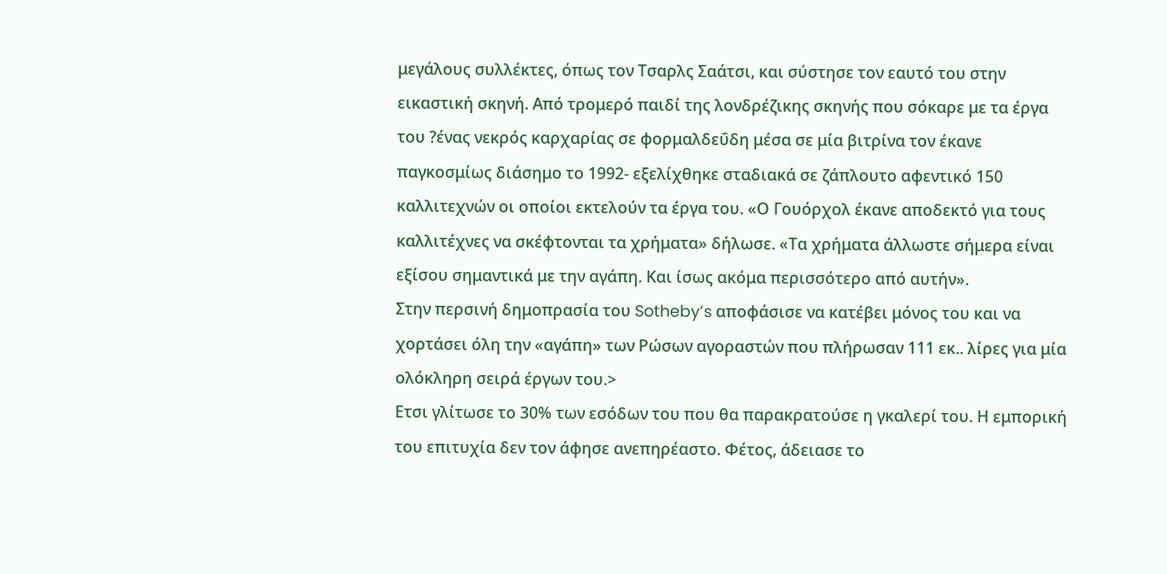μεγάλους συλλέκτες, όπως τον Τσαρλς Σαάτσι, και σύστησε τον εαυτό του στην εικαστική σκηνή. Από τρομερό παιδί της λονδρέζικης σκηνής που σόκαρε με τα έργα του ?ένας νεκρός καρχαρίας σε φορμαλδεΰδη μέσα σε μία βιτρίνα τον έκανε παγκοσμίως διάσημο το 1992- εξελίχθηκε σταδιακά σε ζάπλουτο αφεντικό 150 καλλιτεχνών οι οποίοι εκτελούν τα έργα του. «Ο Γουόρχολ έκανε αποδεκτό για τους καλλιτέχνες να σκέφτονται τα χρήματα» δήλωσε. «Τα χρήματα άλλωστε σήμερα είναι εξίσου σημαντικά με την αγάπη. Και ίσως ακόμα περισσότερο από αυτήν».
Στην περσινή δημοπρασία του Sotheby’s αποφάσισε να κατέβει μόνος του και να χορτάσει όλη την «αγάπη» των Ρώσων αγοραστών που πλήρωσαν 111 εκ.. λίρες για μία ολόκληρη σειρά έργων του.>
Ετσι γλίτωσε το 30% των εσόδων του που θα παρακρατούσε η γκαλερί του. Η εμπορική του επιτυχία δεν τον άφησε ανεπηρέαστο. Φέτος, άδειασε το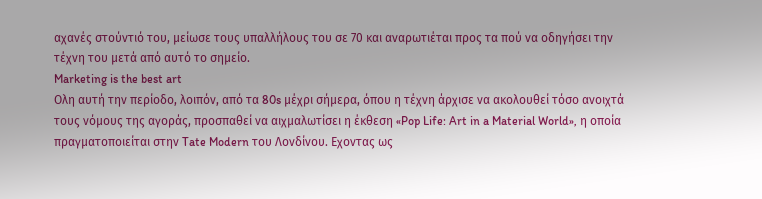αχανές στούντιό του, μείωσε τους υπαλλήλους του σε 70 και αναρωτιέται προς τα πού να οδηγήσει την τέχνη του μετά από αυτό το σημείο.
Marketing is the best art
Ολη αυτή την περίοδο, λοιπόν, από τα 80s μέχρι σήμερα, όπου η τέχνη άρχισε να ακολουθεί τόσο ανοιχτά τους νόμους της αγοράς, προσπαθεί να αιχμαλωτίσει η έκθεση «Pop Life: Art in a Material World», η οποία πραγματοποιείται στην Tate Modern του Λονδίνου. Εχοντας ως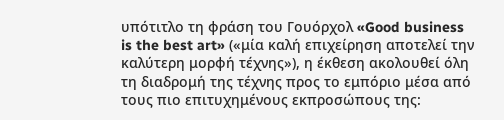υπότιτλο τη φράση του Γουόρχολ «Good business is the best art» («μία καλή επιχείρηση αποτελεί την καλύτερη μορφή τέχνης»), η έκθεση ακολουθεί όλη τη διαδρομή της τέχνης προς το εμπόριο μέσα από τους πιο επιτυχημένους εκπροσώπους της: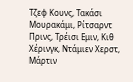Τζεφ Κουνς, Τακάσι Μουρακάμι, Ρίτσαρντ Πρινς, Τρέισι Εμιν, Κιθ Χέρινγκ, Ντάμιεν Χερστ, Μάρτιν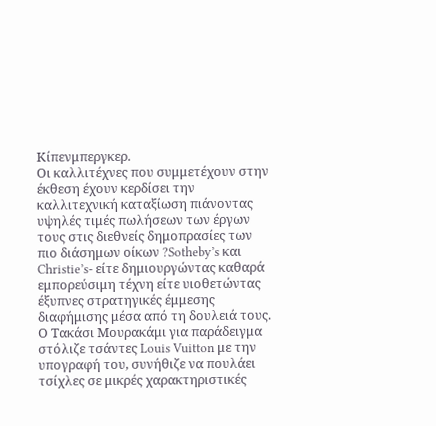Κίπενμπεργκερ.
Οι καλλιτέχνες που συμμετέχουν στην έκθεση έχουν κερδίσει την καλλιτεχνική καταξίωση πιάνοντας υψηλές τιμές πωλήσεων των έργων τους στις διεθνείς δημοπρασίες των πιο διάσημων οίκων ?Sotheby’s και Christie’s- είτε δημιουργώντας καθαρά εμπορεύσιμη τέχνη είτε υιοθετώντας έξυπνες στρατηγικές έμμεσης διαφήμισης μέσα από τη δουλειά τους.
Ο Τακάσι Μουρακάμι για παράδειγμα στόλιζε τσάντες Louis Vuitton με την υπογραφή του, συνήθιζε να πουλάει τσίχλες σε μικρές χαρακτηριστικές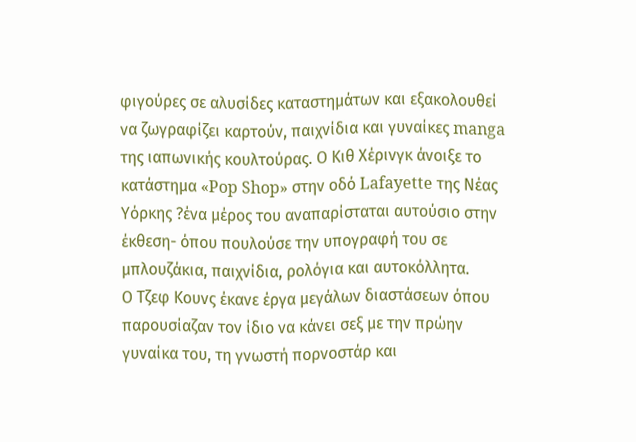φιγούρες σε αλυσίδες καταστημάτων και εξακολουθεί να ζωγραφίζει καρτούν, παιχνίδια και γυναίκες manga της ιαπωνικής κουλτούρας. Ο Κιθ Χέρινγκ άνοιξε το κατάστημα «Pop Shop» στην οδό Lafayette της Νέας Υόρκης ?ένα μέρος του αναπαρίσταται αυτούσιο στην έκθεση- όπου πουλούσε την υπογραφή του σε μπλουζάκια, παιχνίδια, ρολόγια και αυτοκόλλητα.
Ο Τζεφ Κουνς έκανε έργα μεγάλων διαστάσεων όπου παρουσίαζαν τον ίδιο να κάνει σεξ με την πρώην γυναίκα του, τη γνωστή πορνοστάρ και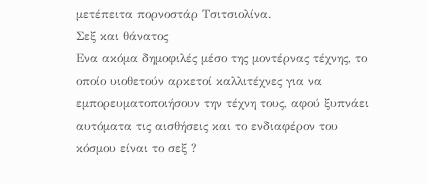μετέπειτα πορνοστάρ Τσιτσιολίνα.
Σεξ και θάνατος
Ενα ακόμα δημοφιλές μέσο της μοντέρνας τέχνης, το οποίο υιοθετούν αρκετοί καλλιτέχνες για να εμπορευματοποιήσουν την τέχνη τους, αφού ξυπνάει αυτόματα τις αισθήσεις και το ενδιαφέρον του κόσμου είναι το σεξ ?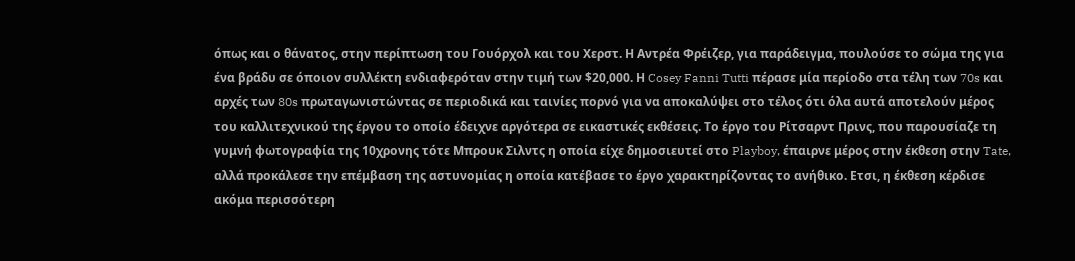όπως και ο θάνατος, στην περίπτωση του Γουόρχολ και του Χερστ. Η Αντρέα Φρέιζερ, για παράδειγμα, πουλούσε το σώμα της για ένα βράδυ σε όποιον συλλέκτη ενδιαφερόταν στην τιμή των $20,000. Η Cosey Fanni Tutti πέρασε μία περίοδο στα τέλη των 70s και αρχές των 80s πρωταγωνιστώντας σε περιοδικά και ταινίες πορνό για να αποκαλύψει στο τέλος ότι όλα αυτά αποτελούν μέρος του καλλιτεχνικού της έργου το οποίο έδειχνε αργότερα σε εικαστικές εκθέσεις. Το έργο του Ρίτσαρντ Πρινς, που παρουσίαζε τη γυμνή φωτογραφία της 10χρονης τότε Μπρουκ Σιλντς η οποία είχε δημοσιευτεί στο Playboy, έπαιρνε μέρος στην έκθεση στην Tate, αλλά προκάλεσε την επέμβαση της αστυνομίας η οποία κατέβασε το έργο χαρακτηρίζοντας το ανήθικο. Ετσι, η έκθεση κέρδισε ακόμα περισσότερη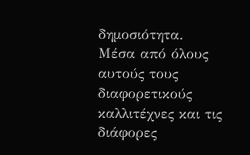δημοσιότητα.
Μέσα από όλους αυτούς τους διαφορετικούς καλλιτέχνες και τις διάφορες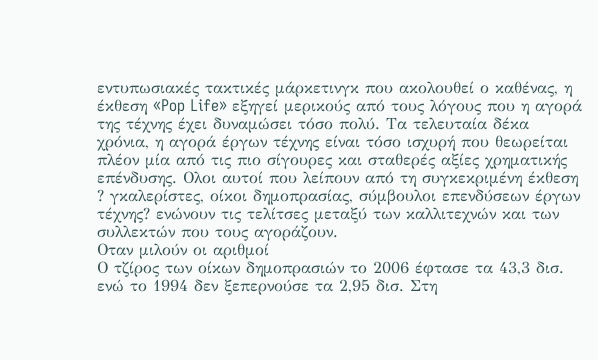εντυπωσιακές τακτικές μάρκετινγκ που ακολουθεί ο καθένας, η έκθεση «Pop Life» εξηγεί μερικούς από τους λόγους που η αγορά της τέχνης έχει δυναμώσει τόσο πολύ. Τα τελευταία δέκα χρόνια, η αγορά έργων τέχνης είναι τόσο ισχυρή που θεωρείται πλέον μία από τις πιο σίγουρες και σταθερές αξίες χρηματικής επένδυσης. Ολοι αυτοί που λείπουν από τη συγκεκριμένη έκθεση ? γκαλερίστες, οίκοι δημοπρασίας, σύμβουλοι επενδύσεων έργων τέχνης? ενώνουν τις τελίτσες μεταξύ των καλλιτεχνών και των συλλεκτών που τους αγοράζουν.
Οταν μιλούν οι αριθμοί
Ο τζίρος των οίκων δημοπρασιών το 2006 έφτασε τα 43,3 δισ. ενώ το 1994 δεν ξεπερνούσε τα 2,95 δισ. Στη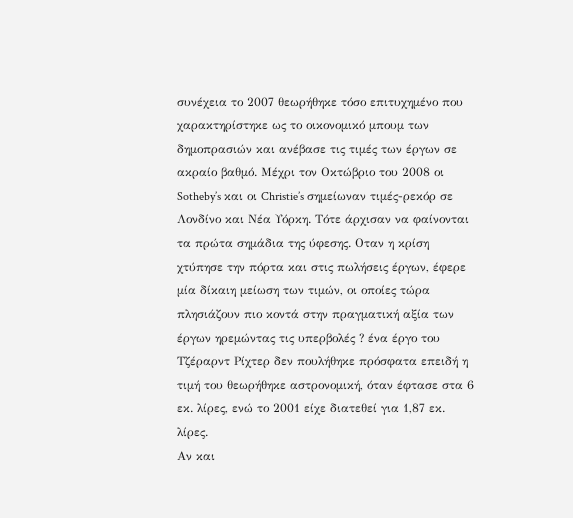συνέχεια το 2007 θεωρήθηκε τόσο επιτυχημένο που χαρακτηρίστηκε ως το οικονομικό μπουμ των δημοπρασιών και ανέβασε τις τιμές των έργων σε ακραίο βαθμό. Μέχρι τον Οκτώβριο του 2008 οι Sotheby’s και οι Christie’s σημείωναν τιμές-ρεκόρ σε Λονδίνο και Νέα Υόρκη. Τότε άρχισαν να φαίνονται τα πρώτα σημάδια της ύφεσης. Οταν η κρίση χτύπησε την πόρτα και στις πωλήσεις έργων, έφερε μία δίκαιη μείωση των τιμών, οι οποίες τώρα πλησιάζουν πιο κοντά στην πραγματική αξία των έργων ηρεμώντας τις υπερβολές ? ένα έργο του Τζέραρντ Ρίχτερ δεν πουλήθηκε πρόσφατα επειδή η τιμή του θεωρήθηκε αστρονομική, όταν έφτασε στα 6 εκ. λίρες, ενώ το 2001 είχε διατεθεί για 1,87 εκ. λίρες.
Αν και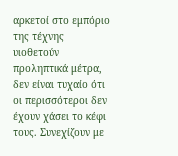αρκετοί στο εμπόριο της τέχνης υιοθετούν προληπτικά μέτρα, δεν είναι τυχαίο ότι οι περισσότεροι δεν έχουν χάσει το κέφι τους. Συνεχίζουν με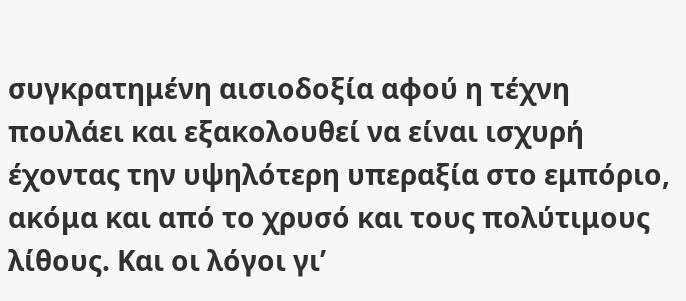συγκρατημένη αισιοδοξία αφού η τέχνη πουλάει και εξακολουθεί να είναι ισχυρή έχοντας την υψηλότερη υπεραξία στο εμπόριο, ακόμα και από το χρυσό και τους πολύτιμους λίθους. Και οι λόγοι γι’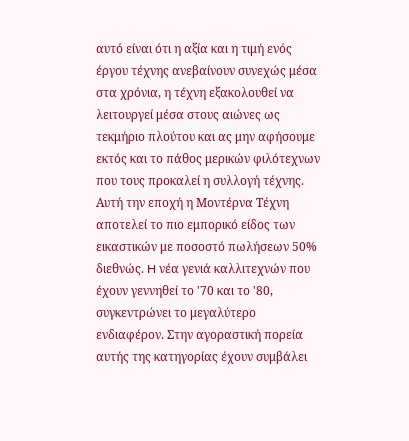αυτό είναι ότι η αξία και η τιμή ενός έργου τέχνης ανεβαίνουν συνεχώς μέσα στα χρόνια, η τέχνη εξακολουθεί να λειτουργεί μέσα στους αιώνες ως τεκμήριο πλούτου και ας μην αφήσουμε εκτός και το πάθος μερικών φιλότεχνων που τους προκαλεί η συλλογή τέχνης.
Αυτή την εποχή η Μοντέρνα Τέχνη αποτελεί το πιο εμπορικό είδος των εικαστικών με ποσοστό πωλήσεων 50% διεθνώς. H νέα γενιά καλλιτεχνών που έχουν γεννηθεί το '70 και το '80, συγκεντρώνει το μεγαλύτερο ενδιαφέρον. Στην αγοραστική πορεία αυτής της κατηγορίας έχουν συμβάλει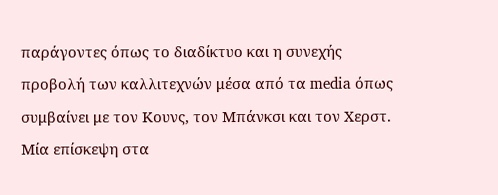παράγοντες όπως το διαδίκτυο και η συνεχής προβολή των καλλιτεχνών μέσα από τα media όπως συμβαίνει με τον Κουνς, τον Μπάνκσι και τον Χερστ. Μία επίσκεψη στα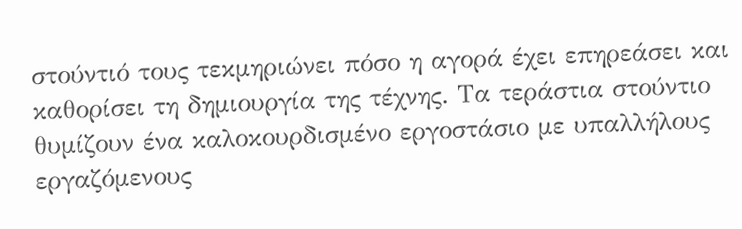στούντιό τους τεκμηριώνει πόσο η αγορά έχει επηρεάσει και καθορίσει τη δημιουργία της τέχνης. Τα τεράστια στούντιο θυμίζουν ένα καλοκουρδισμένο εργοστάσιο με υπαλλήλους εργαζόμενους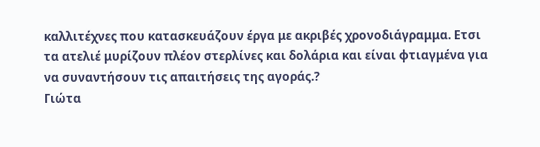καλλιτέχνες που κατασκευάζουν έργα με ακριβές χρονοδιάγραμμα. Ετσι τα ατελιέ μυρίζουν πλέον στερλίνες και δολάρια και είναι φτιαγμένα για να συναντήσουν τις απαιτήσεις της αγοράς.?
Γιώτα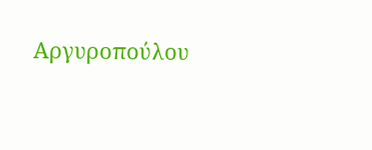Αργυροπούλου